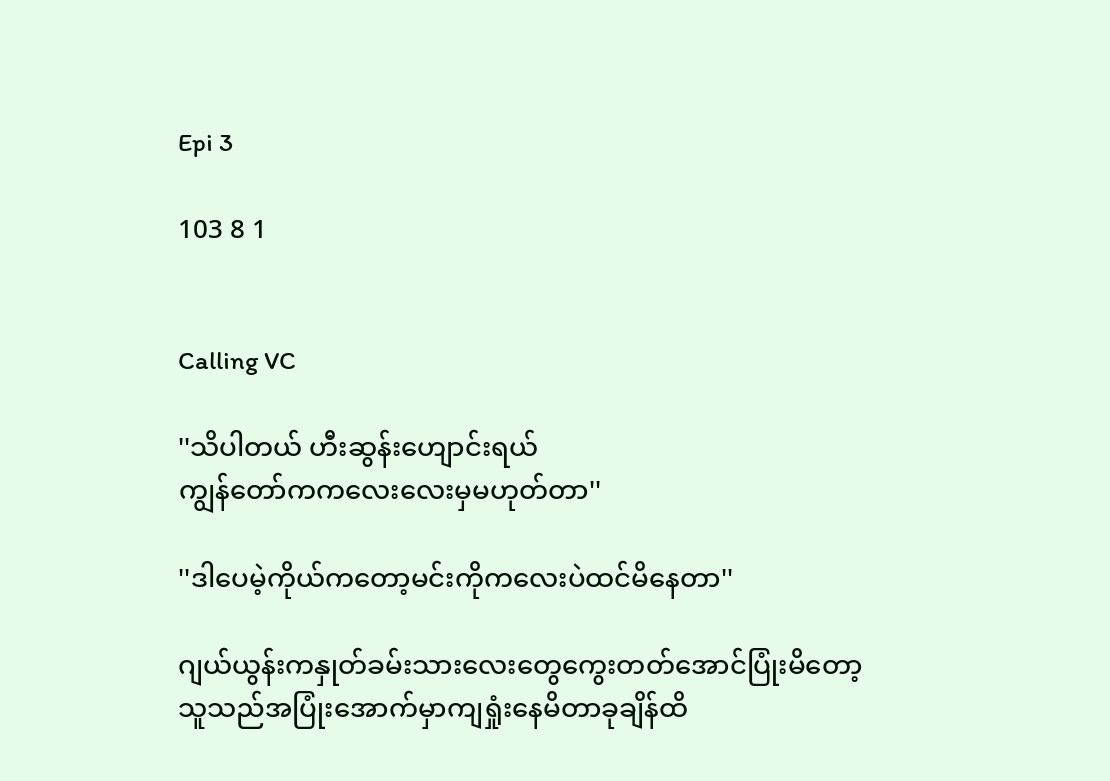Epi 3

103 8 1


Calling VC

''သိပါတယ် ဟီးဆွန်းဟျောင်းရယ်
ကျွန်တော်ကကလေးလေးမှမဟုတ်တာ''

''ဒါပေမဲ့ကိုယ်ကတော့မင်းကိုကလေးပဲထင်မိနေတာ''

ဂျယ်ယွန်းကနှုတ်ခမ်းသားလေးတွေကွေးတတ်အောင်ပြုံးမိတော့ သူသည်အပြုံးအောက်မှာကျရှုံးနေမိတာခုချိန်ထိ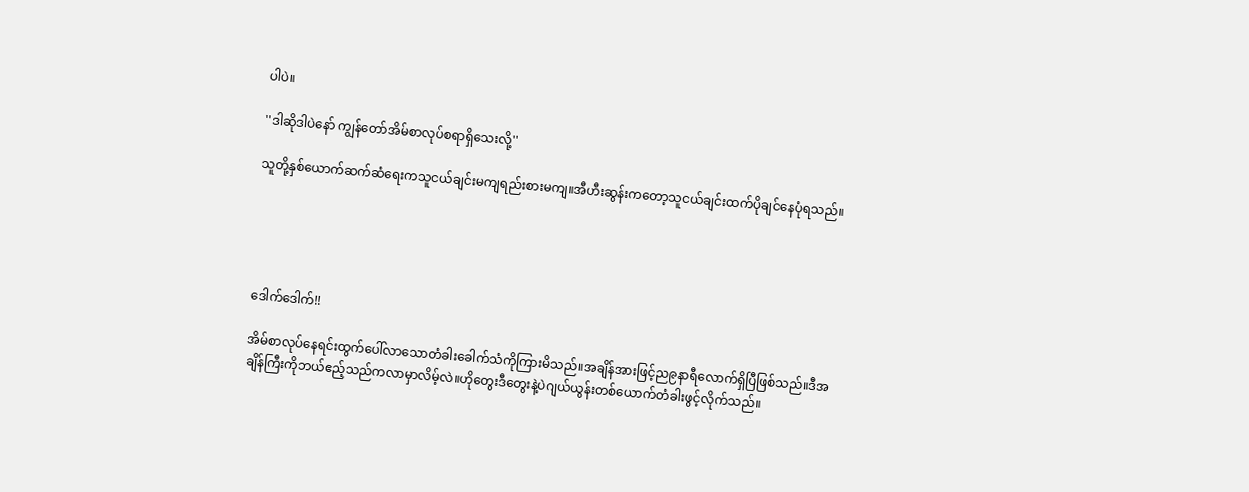ပါပဲ။

''ဒါဆိုဒါပဲနော် ကျွန်တော်အိမ်စာလုပ်စရာရှိသေးလို့''

သူတို့နှစ်ယောက်ဆက်ဆံရေးကသူငယ်ချင်းမကျရည်းစားမကျ။အီဟီးဆွန်းကတော့သူငယ်ချင်းထက်ပိုချင်နေပုံရသည်။





ဒေါက်ဒေါက်!!

အိမ်စာလုပ်နေရင်းထွက်ပေါ်လာသောတံခါးခေါက်သံကိုကြားမိသည်။အချိန်အားဖြင့်ည၉နာရီလောက်ရှိပြီဖြစ်သည်။ဒီအချိန်ကြီးကိုဘယ်ဧည့်သည်ကလာမှာလိမ့်လဲ။ဟိုတွေးဒီတွေးနဲ့ပဲဂျယ်ယွန်းတစ်ယောက်တံခါးဖွင့်လိုက်သည်။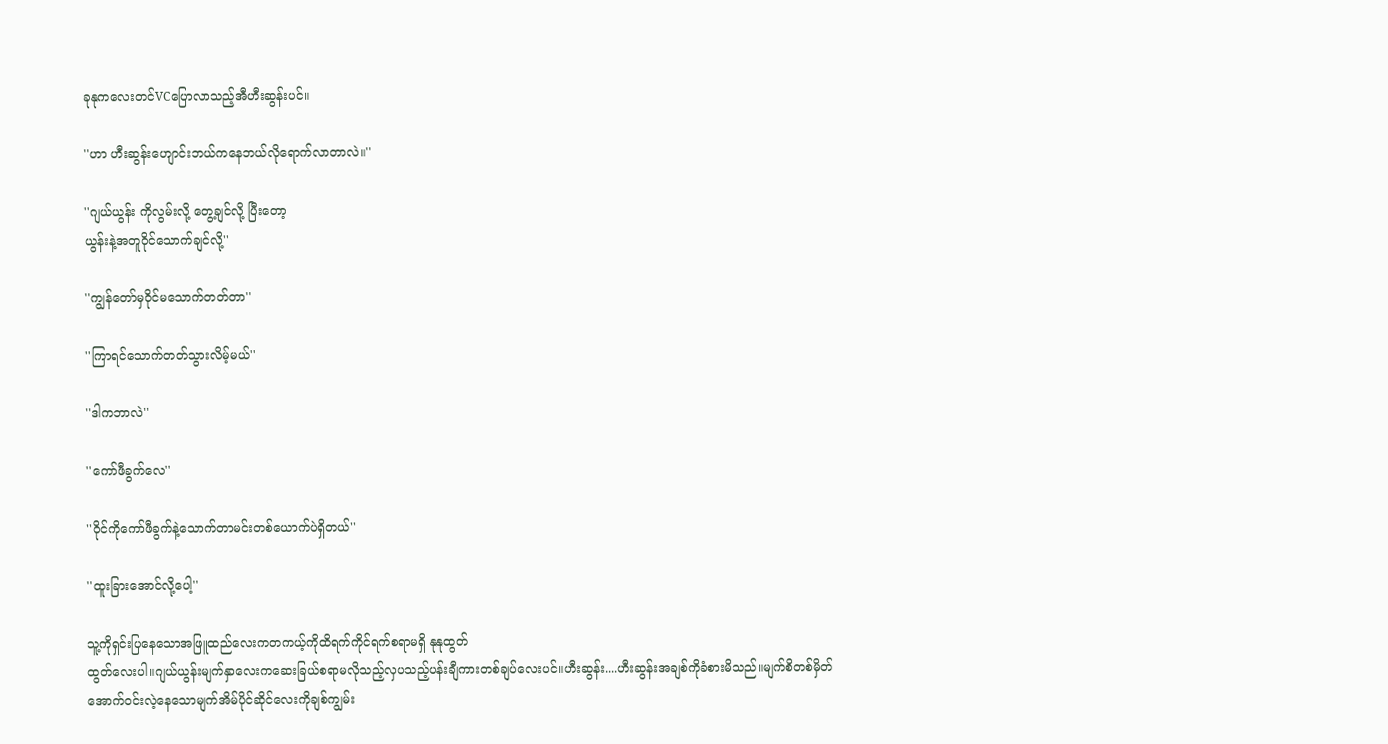ခုနုကလေးတင်VCပြောလာသည့်အီဟီးဆွန်းပင်။

''ဟာ ဟီးဆွန်းဟျောင်းဘယ်ကနေဘယ်လိုရောက်လာတာလဲ။''

''ဂျယ်ယွန်း ကိုလွမ်းလို့ တွေ့ချင်လို့ ပြီးတော့
ယွန်းနဲ့အတူဝိုင်သောက်ချင်လို့''

''ကျွန်တော်မှဝိုင်မသောက်တတ်တာ''

''ကြာရင်သောက်တတ်သွားလိမ့်မယ်''

''ဒါကဘာလဲ''

''ကော်ဖီခွက်လေ''

''ဝိုင်ကိုကော်ဖီခွက်နဲ့သောက်တာမင်းတစ်ယောက်ပဲရှိတယ်''

''ထူးခြားအောင်လို့ပေါ့''

သူ့ကိုရှင်းပြနေသောအဖြူထည်လေးကတကယ့်ကိုထိရက်ကိုင်ရက်စရာမရှိ နုနုထွတ်
ထွတ်လေးပါ။ဂျယ်ယွန်းမျက်နှာလေးကဆေးခြယ်စရာမလိုသည့်လှပသည့်ပန်းချီကားတစ်ချပ်လေးပင်။ဟီးဆွန်း....ဟီးဆွန်းအချစ်ကိုခံစားမိသည်။မျက်စိတစ်မှိတ်အောက်ဝင်းလဲ့နေသောမျက်အိမ်ပိုင်ဆိုင်လေးကိုချစ်ကျွမ်း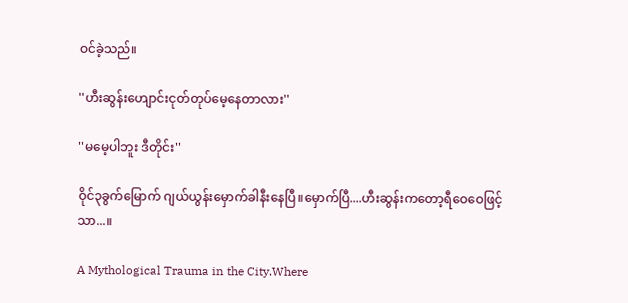ဝင်ခဲ့သည်။

''ဟီးဆွန်းဟျောင်းငုတ်တုပ်မေ့နေတာလား''

''မမေ့ပါဘူး ဒီတိုင်း''

ဝိုင်၃ခွက်မြောက် ဂျယ်ယွန်းမှောက်ခါနီးနေပြီ။မှောက်ပြီ....ဟီးဆွန်းကတော့ရီဝေဝေဖြင့်သာ...။

A Mythological Trauma in the City.Where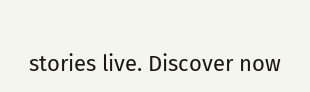stories live. Discover now